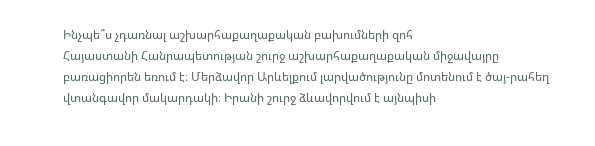Ինչպե՞ս չդառնալ աշխարհաքաղաքական բախումների զոհ
Հայաստանի Հանրապետության շուրջ աշխարհաքաղաքական միջավայրը բառացիորեն եռում է։ Մերձավոր Արևելքում լարվածությունը մոտենում է ծայ-րահեղ վտանգավոր մակարդակի։ Իրանի շուրջ ձևավորվում է այնպիսի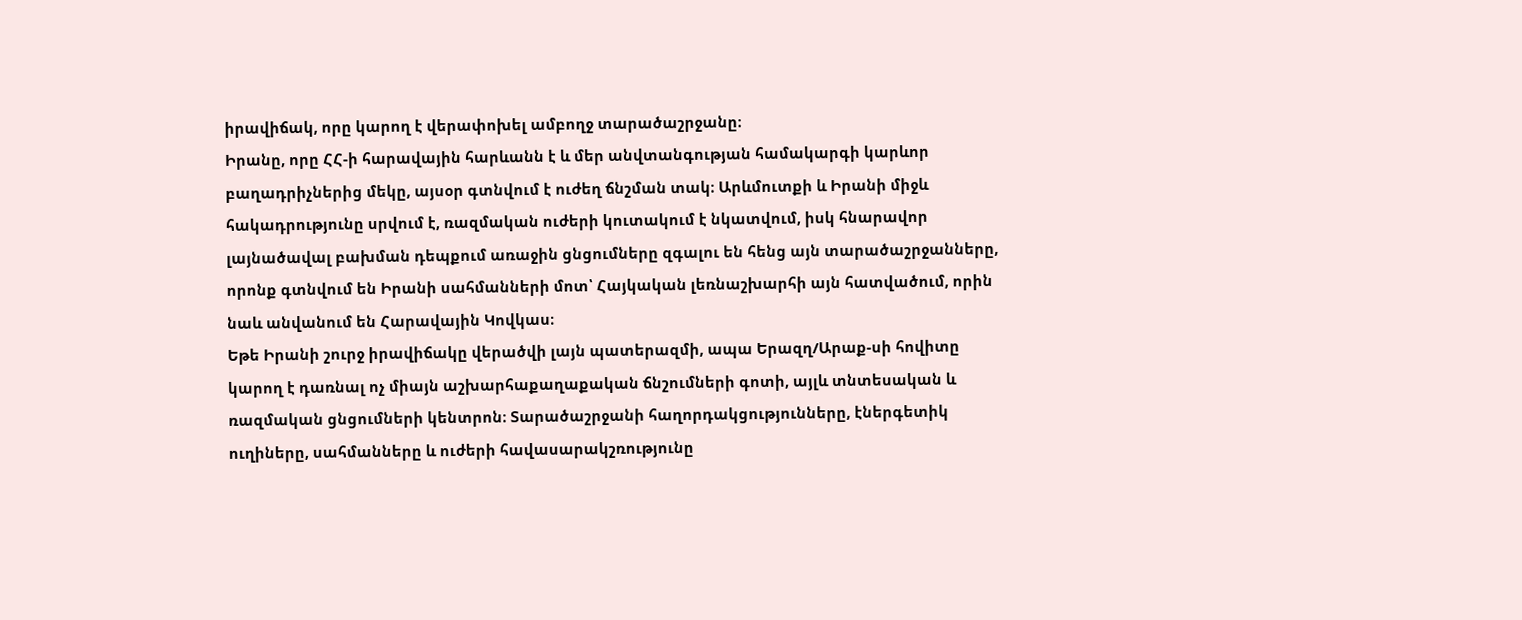իրավիճակ, որը կարող է վերափոխել ամբողջ տարածաշրջանը։
Իրանը, որը ՀՀ-ի հարավային հարևանն է և մեր անվտանգության համակարգի կարևոր բաղադրիչներից մեկը, այսօր գտնվում է ուժեղ ճնշման տակ։ Արևմուտքի և Իրանի միջև հակադրությունը սրվում է, ռազմական ուժերի կուտակում է նկատվում, իսկ հնարավոր լայնածավալ բախման դեպքում առաջին ցնցումները զգալու են հենց այն տարածաշրջանները, որոնք գտնվում են Իրանի սահմանների մոտ՝ Հայկական լեռնաշխարհի այն հատվածում, որին նաև անվանում են Հարավային Կովկաս։
Եթե Իրանի շուրջ իրավիճակը վերածվի լայն պատերազմի, ապա Երազղ/Արաք-սի հովիտը կարող է դառնալ ոչ միայն աշխարհաքաղաքական ճնշումների գոտի, այլև տնտեսական և ռազմական ցնցումների կենտրոն։ Տարածաշրջանի հաղորդակցությունները, էներգետիկ ուղիները, սահմանները և ուժերի հավասարակշռությունը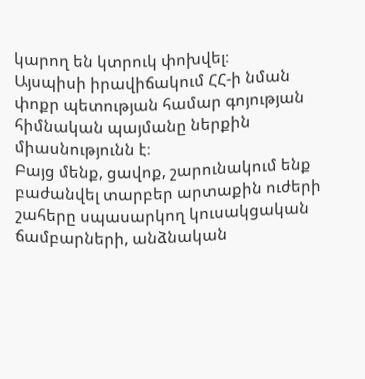կարող են կտրուկ փոխվել։
Այսպիսի իրավիճակում ՀՀ-ի նման փոքր պետության համար գոյության հիմնական պայմանը ներքին միասնությունն է։
Բայց մենք, ցավոք, շարունակում ենք բաժանվել տարբեր արտաքին ուժերի շահերը սպասարկող կուսակցական ճամբարների, անձնական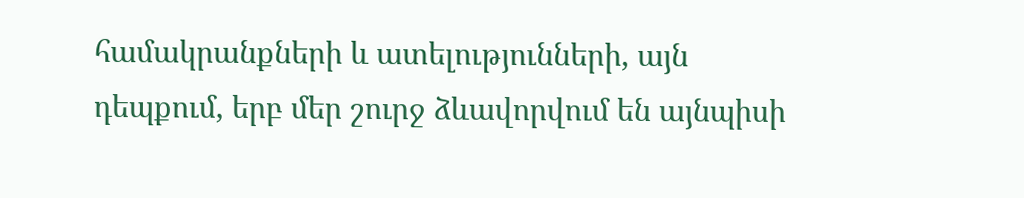համակրանքների և ատելությունների, այն դեպքում, երբ մեր շուրջ ձևավորվում են այնպիսի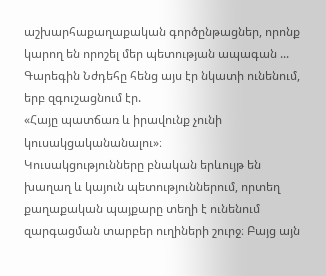աշխարհաքաղաքական գործընթացներ, որոնք կարող են որոշել մեր պետության ապագան ...
Գարեգին Նժդեհը հենց այս էր նկատի ունենում, երբ զգուշացնում էր.
«Հայը պատճառ և իրավունք չունի կուսակցականանալու»։
Կուսակցությունները բնական երևույթ են խաղաղ և կայուն պետություններում, որտեղ քաղաքական պայքարը տեղի է ունենում զարգացման տարբեր ուղիների շուրջ։ Բայց այն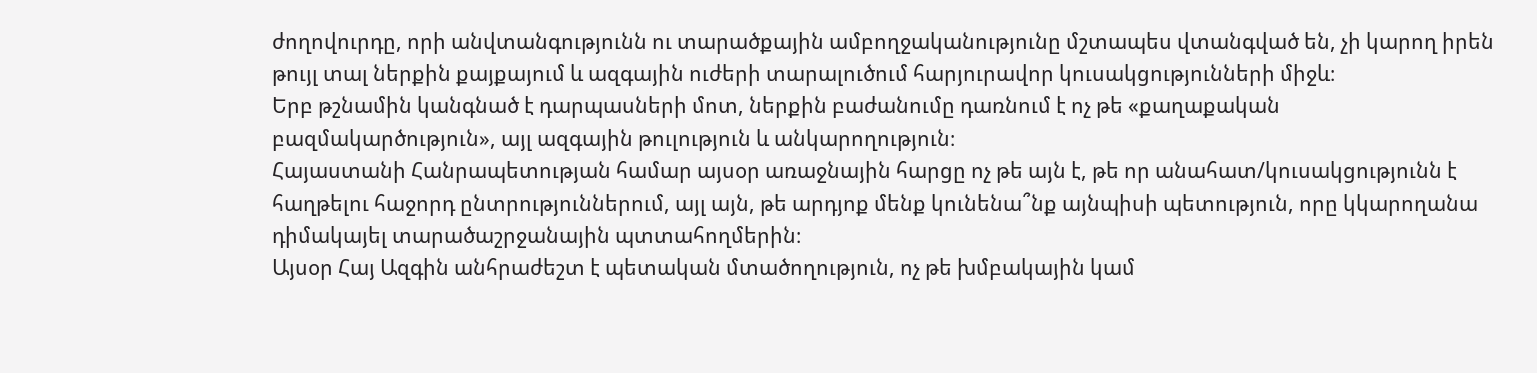ժողովուրդը, որի անվտանգությունն ու տարածքային ամբողջականությունը մշտապես վտանգված են, չի կարող իրեն թույլ տալ ներքին քայքայում և ազգային ուժերի տարալուծում հարյուրավոր կուսակցությունների միջև։
Երբ թշնամին կանգնած է դարպասների մոտ, ներքին բաժանումը դառնում է ոչ թե «քաղաքական բազմակարծություն», այլ ազգային թուլություն և անկարողություն։
Հայաստանի Հանրապետության համար այսօր առաջնային հարցը ոչ թե այն է, թե որ անահատ/կուսակցությունն է հաղթելու հաջորդ ընտրություններում, այլ այն, թե արդյոք մենք կունենա՞նք այնպիսի պետություն, որը կկարողանա դիմակայել տարածաշրջանային պտտահողմերին։
Այսօր Հայ Ազգին անհրաժեշտ է պետական մտածողություն, ոչ թե խմբակային կամ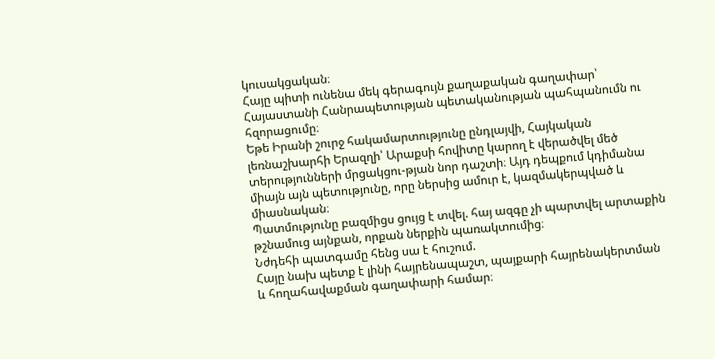կուսակցական։
Հայը պիտի ունենա մեկ գերագույն քաղաքական գաղափար՝ Հայաստանի Հանրապետության պետականության պահպանումն ու հզորացումը։
Եթե Իրանի շուրջ հակամարտությունը ընդլայվի, Հայկական լեռնաշխարհի Երազղի՝ Արաքսի հովիտը կարող է վերածվել մեծ տերությունների մրցակցու-թյան նոր դաշտի։ Այդ դեպքում կդիմանա միայն այն պետությունը, որը ներսից ամուր է, կազմակերպված և միասնական։
Պատմությունը բազմիցս ցույց է տվել. հայ ազգը չի պարտվել արտաքին թշնամուց այնքան, որքան ներքին պառակտումից։
Նժդեհի պատգամը հենց սա է հուշում.
Հայը նախ պետք է լինի հայրենապաշտ, պայքարի հայրենակերտման և հողահավաքման գաղափարի համար։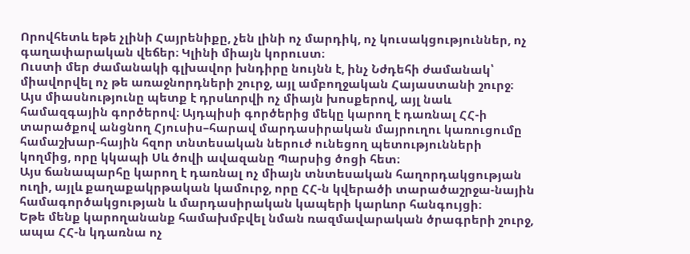Որովհետև եթե չլինի Հայրենիքը, չեն լինի ոչ մարդիկ, ոչ կուսակցություններ, ոչ գաղափարական վեճեր։ Կլինի միայն կորուստ։
Ուստի մեր ժամանակի գլխավոր խնդիրը նույնն է, ինչ Նժդեհի ժամանակ՝ միավորվել ոչ թե առաջնորդների շուրջ, այլ ամբողջական Հայաստանի շուրջ։
Այս միասնությունը պետք է դրսևորվի ոչ միայն խոսքերով, այլ նաև համազգային գործերով։ Այդպիսի գործերից մեկը կարող է դառնալ ՀՀ-ի տարածքով անցնող Հյուսիս–հարավ մարդասիրական մայրուղու կառուցումը համաշխար-հային հզոր տնտեսական ներուժ ունեցող պետությունների կողմից, որը կկապի Սև ծովի ավազանը Պարսից ծոցի հետ։
Այս ճանապարհը կարող է դառնալ ոչ միայն տնտեսական հաղորդակցության ուղի, այլև քաղաքակրթական կամուրջ, որը ՀՀ-ն կվերածի տարածաշրջա-նային համագործակցության և մարդասիրական կապերի կարևոր հանգույցի։
Եթե մենք կարողանանք համախմբվել նման ռազմավարական ծրագրերի շուրջ, ապա ՀՀ-ն կդառնա ոչ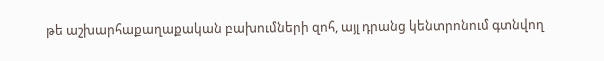թե աշխարհաքաղաքական բախումների զոհ, այլ դրանց կենտրոնում գտնվող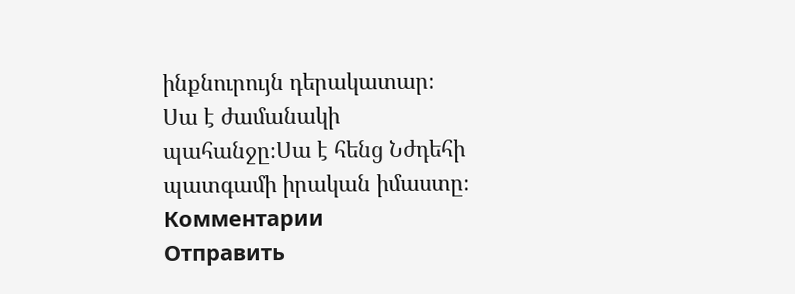ինքնուրույն դերակատար։
Սա է ժամանակի պահանջը։Սա է հենց Նժդեհի պատգամի իրական իմաստը։
Комментарии
Отправить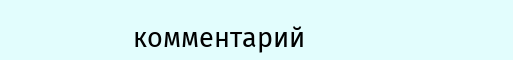комментарий